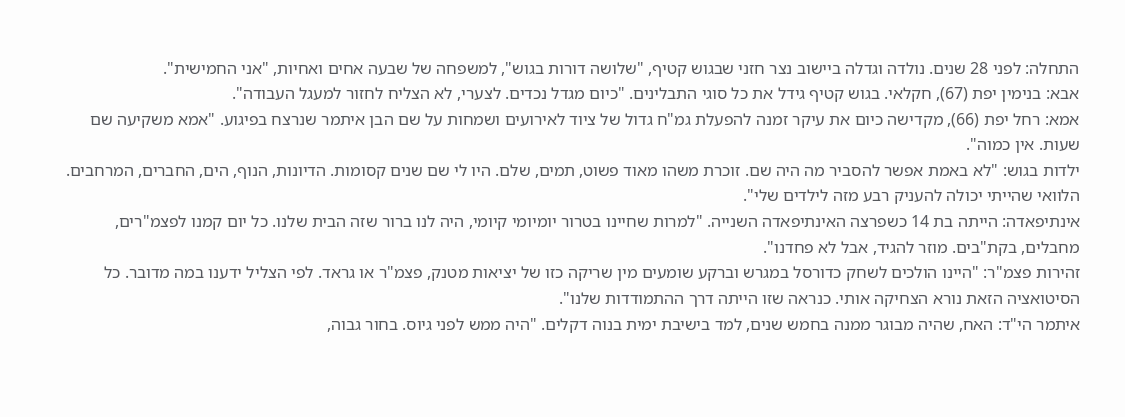התחלה: לפני 28 שנים. נולדה וגדלה ביישוב נצר חזני שבגוש קטיף, "שלושה דורות בגוש", למשפחה של שבעה אחים ואחיות, "אני החמישית".
אבא: בנימין יפת (67), חקלאי. בגוש קטיף גידל את כל סוגי התבלינים. "כיום מגדל נכדים. לצערי, לא הצליח לחזור למעגל העבודה".
אמא: רחל יפת (66), מקדישה כיום את עיקר זמנה להפעלת גמ"ח גדול של ציוד לאירועים ושמחות על שם הבן איתמר שנרצח בפיגוע. "אמא משקיעה שם שעות. אין כמוה".
ילדות בגוש: "לא באמת אפשר להסביר מה היה שם. זוכרת משהו מאוד פשוט, תמים, שלם. היו לי שם שנים קסומות. הדיונות, הנוף, הים, החברים, המרחבים. הלוואי שהייתי יכולה להעניק רבע מזה לילדים שלי".
אינתיפאדה: הייתה בת 14 כשפרצה האינתיפאדה השנייה. "למרות שחיינו בטרור יומיומי קיומי, היה לנו ברור שזה הבית שלנו. כל יום קמנו לפצמ"רים, מחבלים, בקת"בים. מוזר להגיד, אבל לא פחדנו".
זהירות פצמ"ר: "היינו הולכים לשחק כדורסל במגרש וברקע שומעים מין שריקה כזו של יציאות מטנק, פצמ"ר או גראד. לפי הצליל ידענו במה מדובר. כל הסיטואציה הזאת נורא הצחיקה אותי. כנראה שזו הייתה דרך ההתמודדות שלנו".
איתמר הי"ד: האח, שהיה מבוגר ממנה בחמש שנים, למד בישיבת ימית בנוה דקלים. "היה ממש לפני גיוס. בחור גבוה,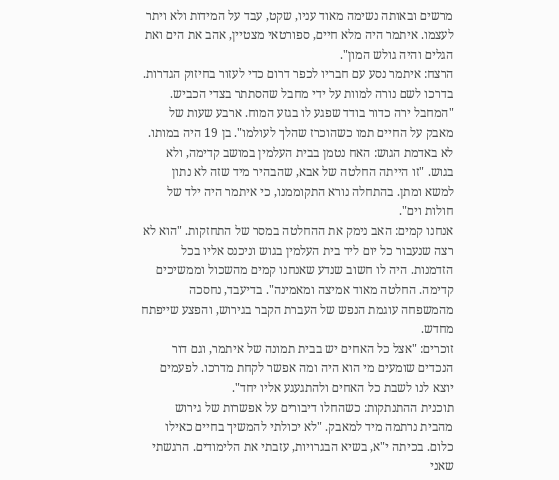מרשים ובאותה נשימה מאוד עניו, שקט, עבד על המידות ולא ויתר לעצמו. איתמר היה מלא חיים, ספורטאי מצטיין, אהב את הים ואת הגלים והיה גולש המון".
הרצח: איתמר נסע עם חבריו לכפר דרום כדי לעזור בחיזוק הגדרות. בדרכו לשם נורה למוות על ידי מחבל שהסתתר בצדי הכביש. "המחבל ירה כדור בודד שפגע לו בגזע המוח. ארבע שעות של מאבק על החיים תמו כשהוכרז שהלך לעולמו". בן 19 היה במותו.
לא באדמת הגוש: האח נטמן בבית העלמין במושב קדימה, ולא בגוש. "זו הייתה החלטה של אבא, שהבהיר מיד שזה לא נתון למשא ומתן. בהתחלה נורא התקוממנו, כי איתמר היה ילד של חולות וים".
אנחנו קמים: האב נימק את ההחלטה במסר של התחזקות. "הוא לא רצה שנעבור כל יום ליד בית העלמין בגוש וניכנס אליו בכל הזדמנות. היה לו חשוב שנדע שאנחנו קמים מהשכול וממשיכים קדימה. החלטה מאוד אמיצה ומאמינה". בדיעבד, נחסכה מהמשפחה עוגמת הנפש של העברת הקבר בגירוש, והפצע שייפתח מחדש.
זוכרים: "אצל כל האחים יש בבית תמונה של איתמר, וגם דור הנכדים שומעים מי הוא היה ומה אפשר לקחת מדרכו. לפעמים יוצא לנו לשבת כל האחים ולהתגעגע אליו יחד".
תוכנית ההתנתקות: כשהחלו דיבורים על אפשרות של גירוש מהבית נרתמה מיד למאבק. "לא יכולתי להמשיך בחיים כאילו כלום. בכיתה י"א, בשיא הבגרויות, עזבתי את הלימודים. הרגשתי שאני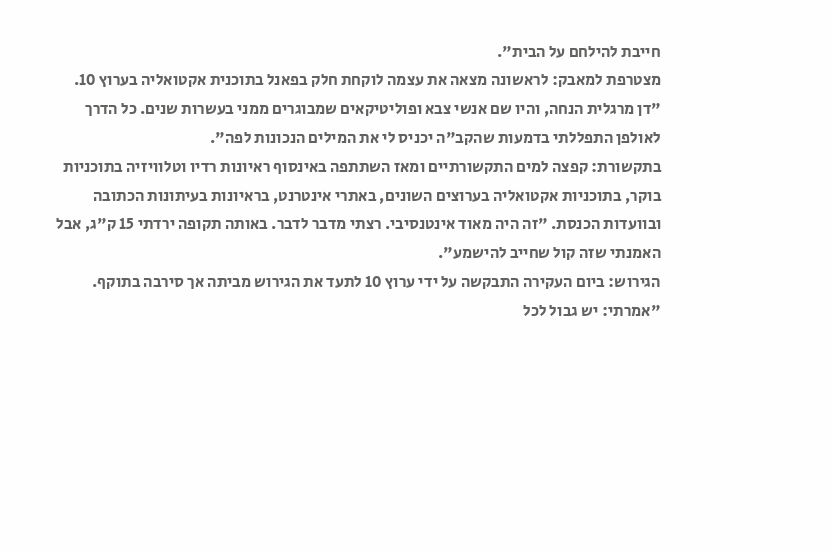חייבת להילחם על הבית".
מצטרפת למאבק: לראשונה מצאה את עצמה לוקחת חלק בפאנל בתוכנית אקטואליה בערוץ 10. "דן מרגלית הנחה, והיו שם אנשי צבא ופוליטיקאים שמבוגרים ממני בעשרות שנים. כל הדרך לאולפן התפללתי בדמעות שהקב"ה יכניס לי את המילים הנכונות לפה".
בתקשורת: קפצה למים התקשורתיים ומאז השתתפה באינסוף ראיונות רדיו וטלוויזיה בתוכניות בוקר, בתוכניות אקטואליה בערוצים השונים, באתרי אינטרנט, בראיונות בעיתונות הכתובה ובוועדות הכנסת. "זה היה מאוד אינטנסיבי. רצתי מדבר לדבר. באותה תקופה ירדתי 15 ק"ג, אבל האמנתי שזה קול שחייב להישמע".
הגירוש: ביום העקירה התבקשה על ידי ערוץ 10 לתעד את הגירוש מביתה אך סירבה בתוקף. "אמרתי: יש גבול לכל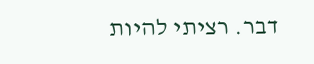דבר. רציתי להיות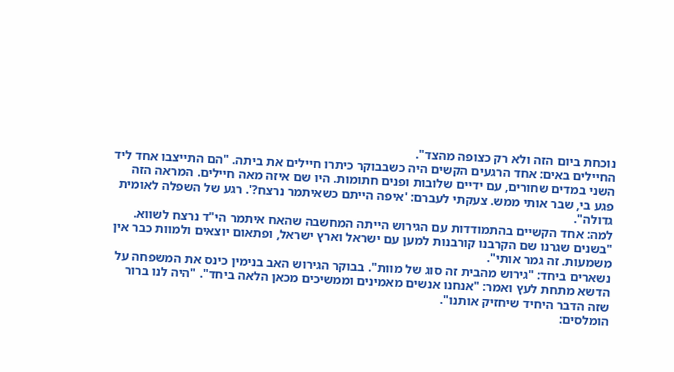נוכחת ביום הזה ולא רק כצופה מהצד".
החיילים באים: אחד הרגעים הקשים היה כשבבוקר כיתרו חיילים את ביתה. "הם התייצבו אחד ליד השני במדים שחורים, עם ידיים שלובות ופנים חתומות. היו שם איזה מאה חיילים. המראה הזה פגע בי, שבר אותי ממש. צעקתי לעברם: 'איפה הייתם כשאיתמר נרצח?'. רגע של השפלה לאומית גדולה".
למה: אחד הקשיים בהתמודדות עם הגירוש הייתה המחשבה שהאח איתמר הי"ד נרצח לשווא. "בשנים שגרנו שם הקרבנו קורבנות למען עם ישראל וארץ ישראל, ופתאום יוצאים ולמוות כבר אין משמעות. זה גמר אותי".
נשארים ביחד: "גירוש מהבית זה סוג של מוות". בבוקר הגירוש האב בנימין כינס את המשפחה על הדשא מתחת לעץ ואמר: "אנחנו אנשים מאמינים וממשיכים מכאן הלאה ביחד". "היה לנו ברור שזה הדבר היחיד שיחזיק אותנו".
הומלסים: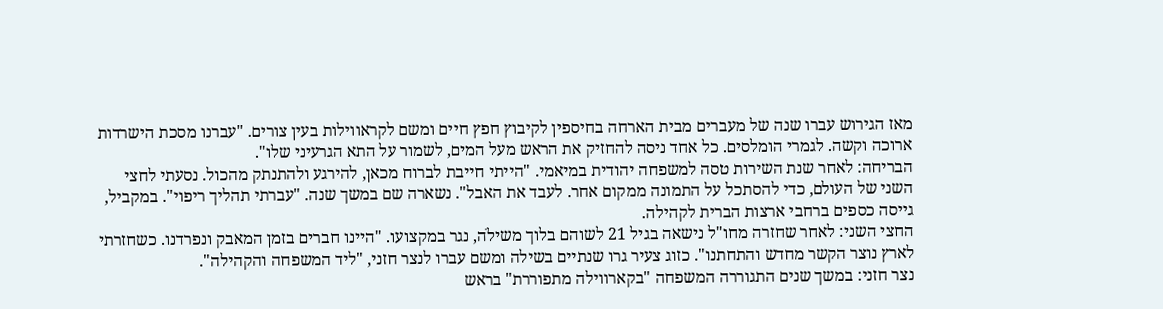מאז הגירוש עברו שנה של מעברים מבית הארחה בחיספין לקיבוץ חפץ חיים ומשם לקראווילות בעין צורים. "עברנו מסכת הישרדות ארוכה וקשה. לגמרי הומלסים. כל אחד ניסה להחזיק את הראש מעל המים, לשמור על התא הגרעיני שלו".
הבריחה: לאחר שנת השירות טסה למשפחה יהודית במיאמי. "הייתי חייבת לברוח מכאן, להירגע ולהתנתק מהכול. נסעתי לחצי השני של העולם, כדי להסתכל על התמונה ממקום אחר. לעבד את האבל". נשארה שם במשך שנה. "עברתי תהליך ריפוי". במקביל, גייסה כספים ברחבי ארצות הברית לקהילה.
החצי השני: לאחר שחזרה מחו"ל נישאה בגיל 21 לשוהם בלוך משילֹה, נגר במקצועו. "היינו חברים בזמן המאבק ונפרדנו. כשחזרתי לארץ נוצר הקשר מחדש והתחתנו". כזוג צעיר גרו שנתיים בשילה ומשם עברו לנצר חזני, "ליד המשפחה והקהילה".
נצר חזני: במשך שנים התגוררה המשפחה "בקארווילה מתפוררת" בראש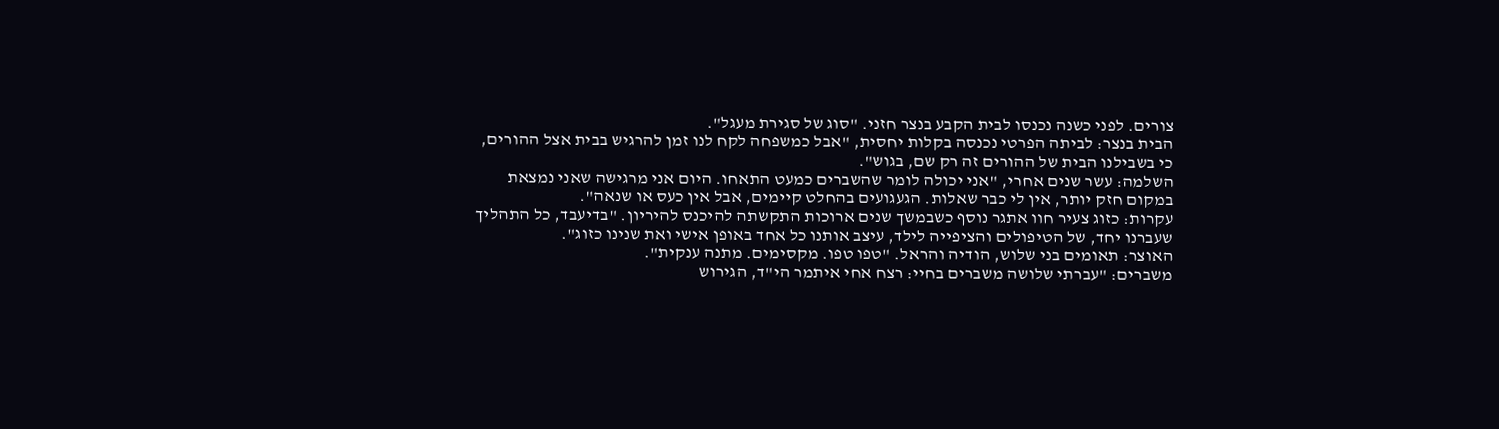צורים. לפני כשנה נכנסו לבית הקבע בנצר חזני. "סוג של סגירת מעגל".
הבית בנצר: לביתה הפרטי נכנסה בקלות יחסית, "אבל כמשפחה לקח לנו זמן להרגיש בבית אצל ההורים, כי בשבילנו הבית של ההורים זה רק שם, בגוש".
השלמה: עשר שנים אחרי, "אני יכולה לומר שהשברים כמעט התאחו. היום אני מרגישה שאני נמצאת במקום חזק יותר, אין לי כבר שאלות. הגעגועים בהחלט קיימים, אבל אין כעס או שנאה".
עקרות: כזוג צעיר חוו אתגר נוסף כשבמשך שנים ארוכות התקשתה להיכנס להיריון. "בדיעבד, כל התהליך שעברנו יחד, של הטיפולים והציפייה לילד, עיצב אותנו כל אחד באופן אישי ואת שנינו כזוג".
האוצר: תאומים בני שלוש, הודיה והראל. "טפו טפו. מקסימים. מתנה ענקית".
משברים: "עברתי שלושה משברים בחיי: רצח אחי איתמר הי"ד, הגירוש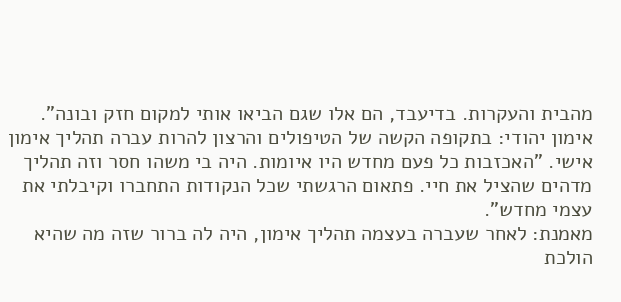מהבית והעקרות. בדיעבד, הם אלו שגם הביאו אותי למקום חזק ובונה".
אימון יהודי: בתקופה הקשה של הטיפולים והרצון להרות עברה תהליך אימון אישי. "האכזבות כל פעם מחדש היו איומות. היה בי משהו חסר וזה תהליך מדהים שהציל את חיי. פתאום הרגשתי שכל הנקודות התחברו וקיבלתי את עצמי מחדש".
מאמנת: לאחר שעברה בעצמה תהליך אימון, היה לה ברור שזה מה שהיא הולכת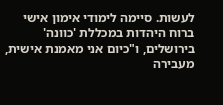לעשות. סיימה לימודי אימון אישי ברוח היהדות במכללת 'כוונה' בירושלים, ו"כיום אני מאמנת אישית, מעבירה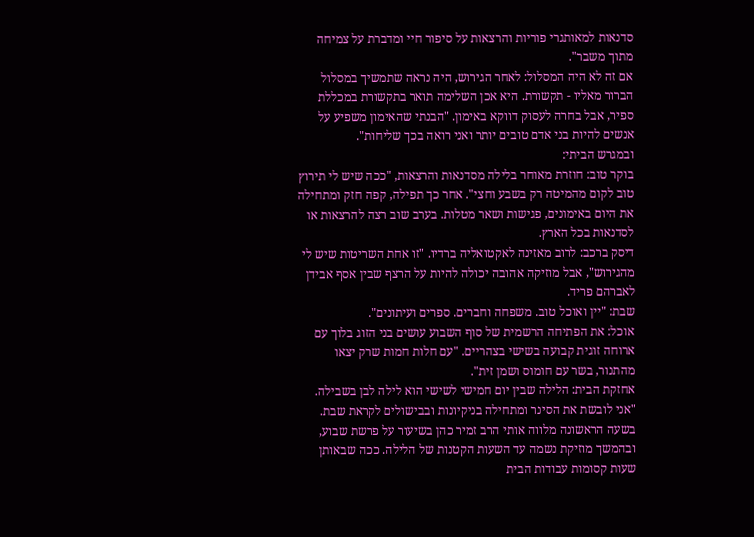סדנאות למאותגרי פוריות והרצאות על סיפור חיי ומדברת על צמיחה מתוך משבר".
אם זה לא היה המסלול: לאחר הגירוש, היה נראה שתמשיך במסלול הברור מאליו - תקשורת. היא אכן השלימה תואר בתקשורת במכללת ספיר, אבל בחרה לעסוק דווקא באימון. "הבנתי שהאימון משפיע על אנשים להיות בני אדם טובים יותר ואני רואה בכך שליחות".
ובמגרש הביתי:
בוקר טוב: חוזרת מאוחר בלילה מסדנאות והרצאות, "ככה שיש לי תירוץ טוב לקום מהמיטה רק בשבע וחצי". אחר כך תפילה, קפה חזק ומתחילה את היום באימונים, פגישות ושאר מטלות. בערב שוב רצה להרצאות או לסדנאות בכל הארץ.
דיסק ברכב: לרוב מאזינה לאקטואליה ברדיו. "זו אחת השריטות שיש לי מהגירוש", אבל מוזיקה אהובה יכולה להיות על הרצף שבין אסף אבידן לאברהם פריד.
שבת: "יין ואוכל טוב. משפחה וחברים. ספרים ועיתונים".
אוכל: את הפתיחה הרשמית של סוף השבוע עושים בני הזוג בלוך עם ארוחה זוגית קבועה בשישי בצהריים. "עם חלות חמות שרק יצאו מהתנור, בשר עם חומוס ושמן זית".
אחזקת הבית: הלילה שבין יום חמישי לשישי הוא לילה לבן בשבילה. "אני לובשת את הסינר ומתחילה בניקיונות ובבישולים לקראת שבת. בשעה הראשונה מלווה אותי הרב זמיר כהן בשיעור על פרשת שבוע, ובהמשך מוזיקת נשמה עד השעות הקטנות של הלילה. ככה שבאותן שעות קסומות עבודות הבית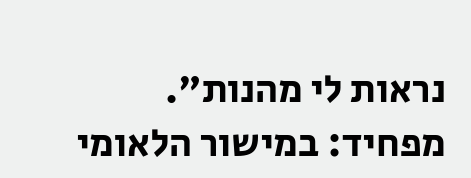נראות לי מהנות".
מפחיד: במישור הלאומי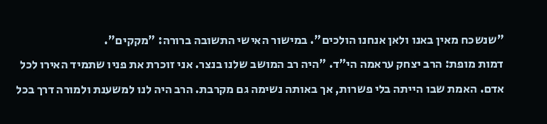"שנשכח מאין באנו ולאן אנחנו הולכים". במישור האישי התשובה ברורה: "מקקים".
דמות מופת: הרב יצחק עראמה הי"ד. "היה רב המושב שלנו בנצר. אני זוכרת את פניו שתמיד האירו לכל אדם. האמת שבו הייתה בלי פשרות, אך באותה נשימה גם מקרבת. הרב היה לנו למשענת ולמורה דרך בכל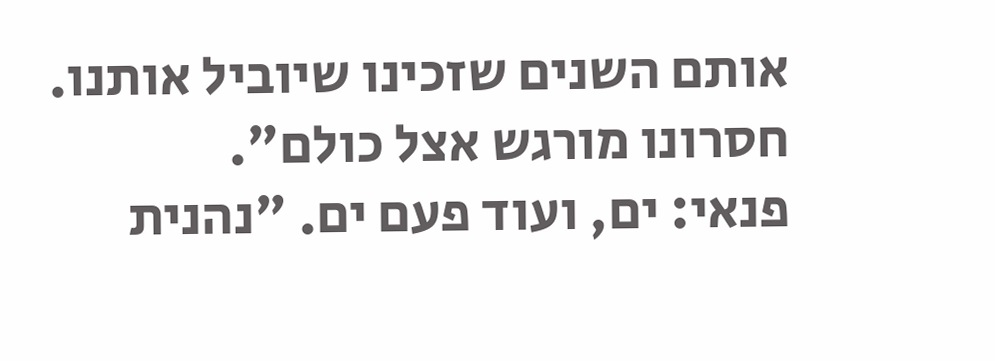אותם השנים שזכינו שיוביל אותנו. חסרונו מורגש אצל כולם".
פנאי: ים, ועוד פעם ים. "נהנית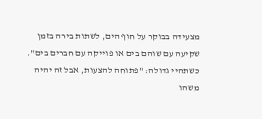מצעידה בבוקר על חוף הים, לשתות בירה בזמן שקיעה עם שוהם בים או פוייקה עם חברים בים".
כשתהיי גדולה: "פתוחה להצעות, אבל זה יהיה משהו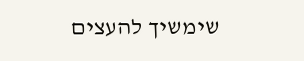שימשיך להעצים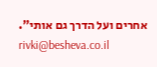אחרים ועל הדרך גם אותי".
rivki@besheva.co.il